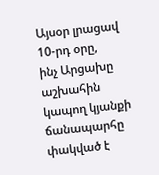Այսօր լրացավ 10-րդ օրը,
ինչ Արցախը աշխահին կապող կյանքի ճանապարհը փակված է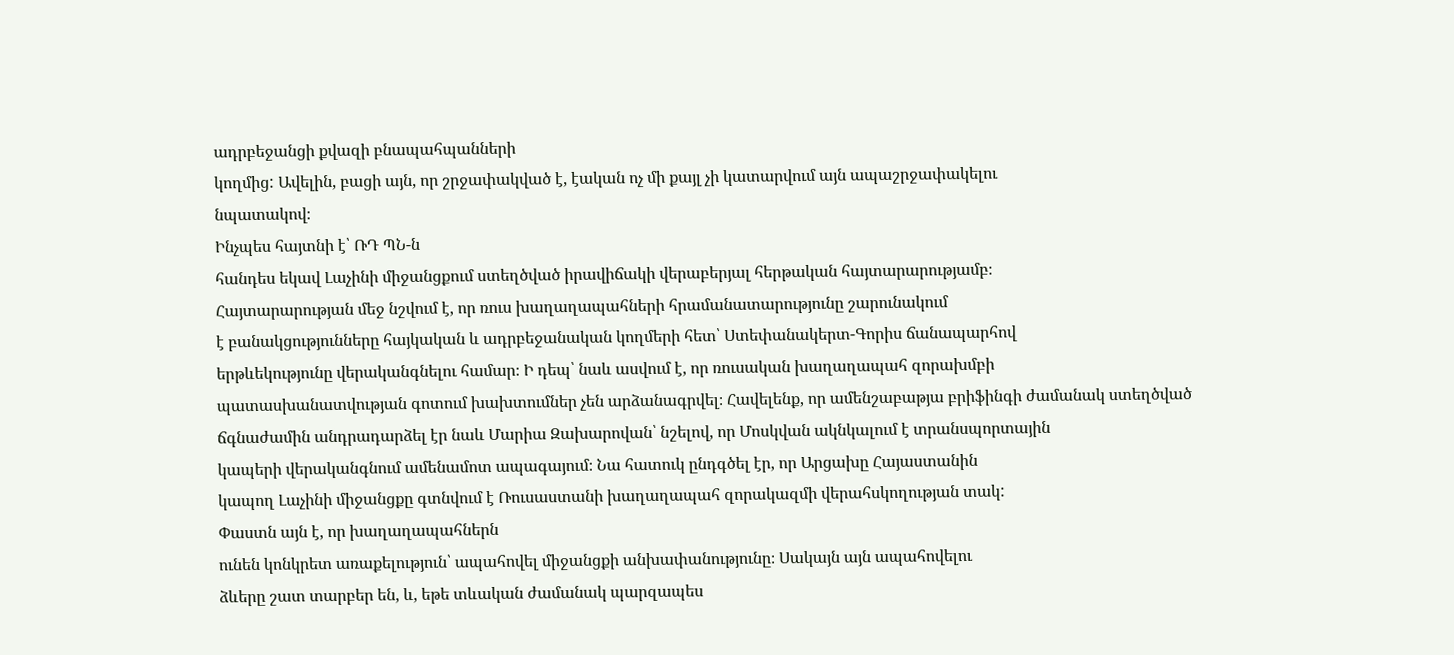ադրբեջանցի քվազի բնապահպանների
կողմից: Ավելին, բացի այն, որ շրջափակված է, էական ոչ մի քայլ չի կատարվում այն ապաշրջափակելու
նպատակով։
Ինչպես հայտնի է՝ ՌԴ ՊՆ-ն
հանդես եկավ Լաչինի միջանցքում ստեղծված իրավիճակի վերաբերյալ հերթական հայտարարությամբ։
Հայտարարության մեջ նշվում է, որ ռուս խաղաղապահների հրամանատարությունը շարունակում
է բանակցությունները հայկական և ադրբեջանական կողմերի հետ՝ Ստեփանակերտ-Գորիս ճանապարհով
երթևեկությունը վերականգնելու համար։ Ի դեպ՝ նաև ասվում է, որ ռուսական խաղաղապահ զորախմբի
պատասխանատվության գոտում խախտումներ չեն արձանագրվել։ Հավելենք, որ ամենշաբաթյա բրիֆինգի ժամանակ ստեղծված
ճգնաժամին անդրադարձել էր նաև Մարիա Զախարովան՝ նշելով, որ Մոսկվան ակնկալում է տրանսպորտային
կապերի վերականգնում ամենամոտ ապագայում։ Նա հատուկ ընդգծել էր, որ Արցախը Հայաստանին
կապող Լաչինի միջանցքը գտնվում է Ռուսաստանի խաղաղապահ զորակազմի վերահսկողության տակ:
Փաստն այն է, որ խաղաղապահներն
ունեն կոնկրետ առաքելություն՝ ապահովել միջանցքի անխափանությունը։ Սակայն այն ապահովելու
ձևերը շատ տարբեր են, և, եթե տևական ժամանակ պարզապես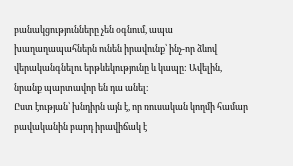բանակցությունները չեն օգնում, ապա խաղաղապահներն ունեն իրավունք՝ ինչ-որ ձևով վերականգնելու երթևեկությունը և կապը: Ավելին,
նրանք պարտավոր են դա անել։
Ըստ էության՝ խնդիրն այն է, որ ռուսական կողմի համար բավականին բարդ իրավիճակ է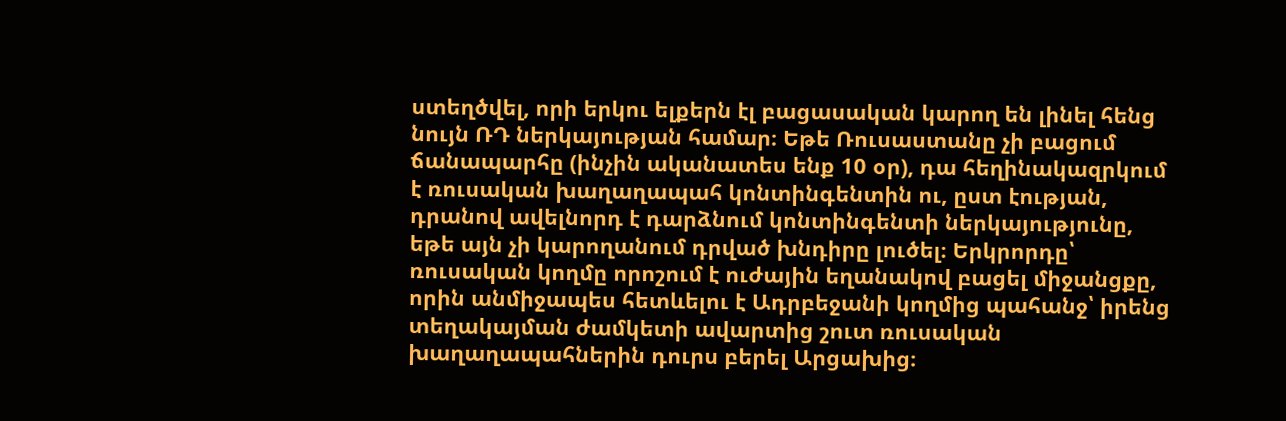ստեղծվել, որի երկու ելքերն էլ բացասական կարող են լինել հենց նույն ՌԴ ներկայության համար։ Եթե Ռուսաստանը չի բացում ճանապարհը (ինչին ականատես ենք 10 օր), դա հեղինակազրկում է ռուսական խաղաղապահ կոնտինգենտին ու, ըստ էության, դրանով ավելնորդ է դարձնում կոնտինգենտի ներկայությունը, եթե այն չի կարողանում դրված խնդիրը լուծել։ Երկրորդը՝ ռուսական կողմը որոշում է ուժային եղանակով բացել միջանցքը, որին անմիջապես հետևելու է Ադրբեջանի կողմից պահանջ՝ իրենց տեղակայման ժամկետի ավարտից շուտ ռուսական խաղաղապահներին դուրս բերել Արցախից։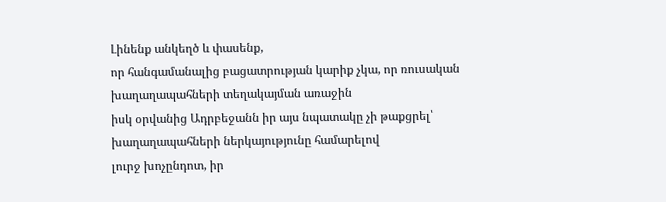Լինենք անկեղծ և փասենք,
որ հանգամանալից բացատրության կարիք չկա, որ ռուսական խաղաղապահների տեղակայման առաջին
իսկ օրվանից Ադրբեջանն իր այս նպատակը չի թաքցրել՝ խաղաղապահների ներկայությունը համարելով
լուրջ խոչընդոտ, իր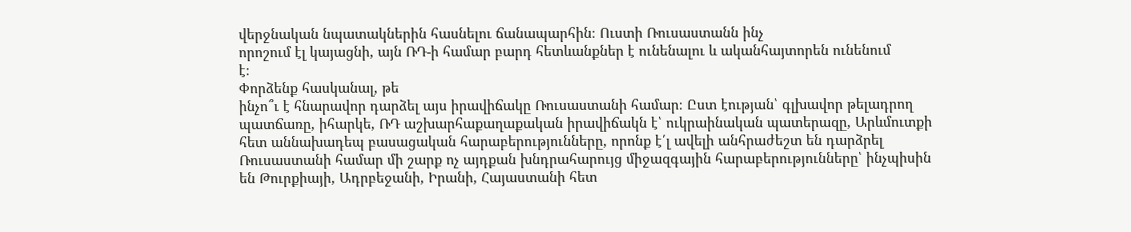վերջնական նպատակներին հասնելու ճանապարհին։ Ուստի Ռուսաստանն ինչ
որոշում էլ կայացնի, այն ՌԴ-ի համար բարդ հետևանքներ է ունենալու և ականհայտորեն ունենում
է։
Փորձենք հասկանալ, թե
ինչո՞ւ է հնարավոր դարձել այս իրավիճակը Ռուսաստանի համար։ Ըստ էության՝ գլխավոր թելադրող
պատճառը, իհարկե, ՌԴ աշխարհաքաղաքական իրավիճակն է՝ ուկրաինական պատերազը, Արևմուտքի
հետ աննախադեպ բասացական հարաբերությունները, որոնք է՛լ ավելի անհրաժեշտ են դարձրել
Ռուսաստանի համար մի շարք ոչ այդքան խնդրահարույց միջազգային հարաբերությունները՝ ինչպիսին
են Թուրքիայի, Ադրբեջանի, Իրանի, Հայաստանի հետ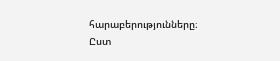հարաբերությունները։
Ըստ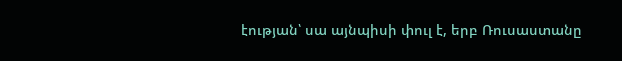էության՝ սա այնպիսի փուլ է, երբ Ռուսաստանը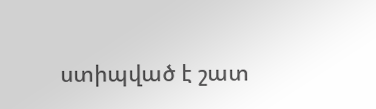ստիպված է շատ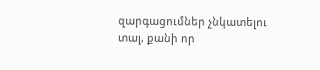զարգացումներ չնկատելու
տալ, քանի որ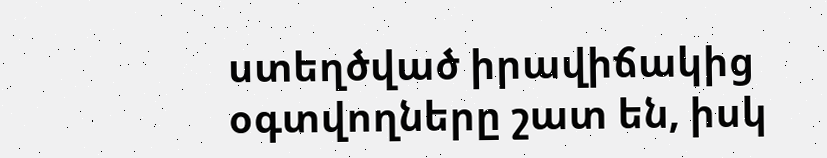ստեղծված իրավիճակից օգտվողները շատ են, իսկ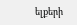ելքերի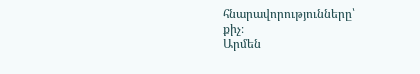հնարավորությունները՝
քիչ։
Արմեն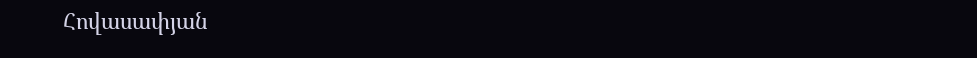Հովասափյան